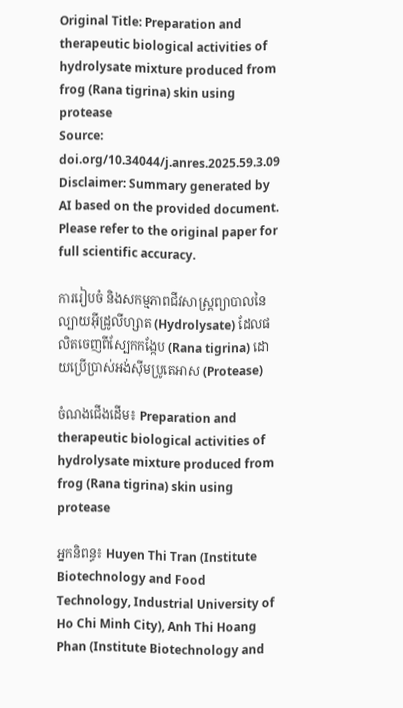Original Title: Preparation and therapeutic biological activities of hydrolysate mixture produced from frog (Rana tigrina) skin using protease
Source: doi.org/10.34044/j.anres.2025.59.3.09
Disclaimer: Summary generated by AI based on the provided document. Please refer to the original paper for full scientific accuracy.

ការរៀបចំ និងសកម្មភាពជីវសាស្ត្រព្យាបាលនៃល្បាយអ៊ីដ្រូលីហ្សាត (Hydrolysate) ដែលផលិតចេញពីស្បែកកង្កែប (Rana tigrina) ដោយប្រើប្រាស់អង់ស៊ីមប្រូតេអាស (Protease)

ចំណងជើងដើម៖ Preparation and therapeutic biological activities of hydrolysate mixture produced from frog (Rana tigrina) skin using protease

អ្នកនិពន្ធ៖ Huyen Thi Tran (Institute Biotechnology and Food Technology, Industrial University of Ho Chi Minh City), Anh Thi Hoang Phan (Institute Biotechnology and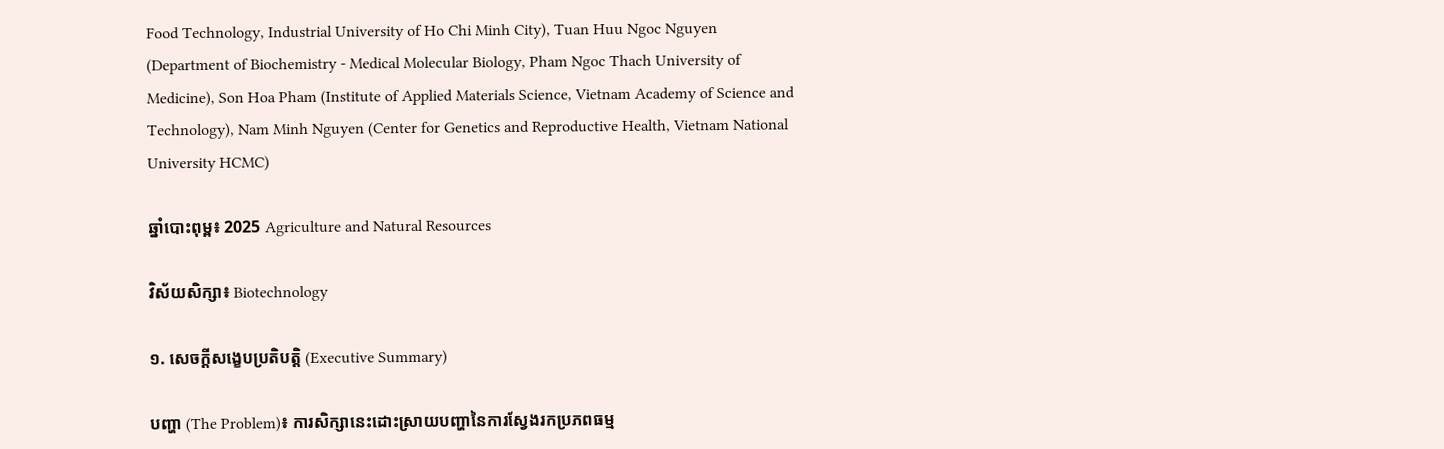Food Technology, Industrial University of Ho Chi Minh City), Tuan Huu Ngoc Nguyen (Department of Biochemistry - Medical Molecular Biology, Pham Ngoc Thach University of Medicine), Son Hoa Pham (Institute of Applied Materials Science, Vietnam Academy of Science and Technology), Nam Minh Nguyen (Center for Genetics and Reproductive Health, Vietnam National University HCMC)

ឆ្នាំបោះពុម្ព៖ 2025 Agriculture and Natural Resources

វិស័យសិក្សា៖ Biotechnology

១. សេចក្តីសង្ខេបប្រតិបត្តិ (Executive Summary)

បញ្ហា (The Problem)៖ ការសិក្សានេះដោះស្រាយបញ្ហានៃការស្វែងរកប្រភពធម្ម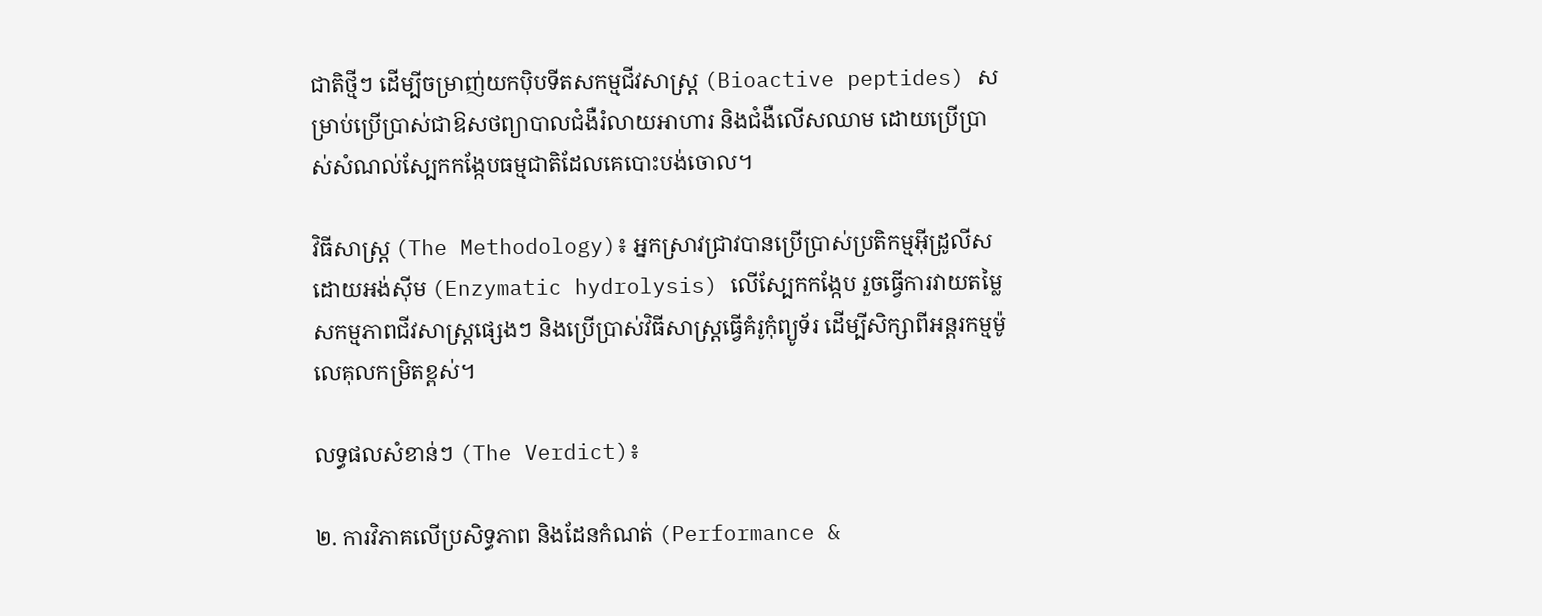ជាតិថ្មីៗ ដើម្បីចម្រាញ់យកប៉ិបទីតសកម្មជីវសាស្ត្រ (Bioactive peptides) សម្រាប់ប្រើប្រាស់ជាឱសថព្យាបាលជំងឺរំលាយអាហារ និងជំងឺលើសឈាម ដោយប្រើប្រាស់សំណល់ស្បែកកង្កែបធម្មជាតិដែលគេបោះបង់ចោល។

វិធីសាស្ត្រ (The Methodology)៖ អ្នកស្រាវជ្រាវបានប្រើប្រាស់ប្រតិកម្មអ៊ីដ្រូលីសដោយអង់ស៊ីម (Enzymatic hydrolysis) លើស្បែកកង្កែប រួចធ្វើការវាយតម្លៃសកម្មភាពជីវសាស្ត្រផ្សេងៗ និងប្រើប្រាស់វិធីសាស្ត្រធ្វើគំរូកុំព្យូទ័រ ដើម្បីសិក្សាពីអន្តរកម្មម៉ូលេគុលកម្រិតខ្ពស់។

លទ្ធផលសំខាន់ៗ (The Verdict)៖

២. ការវិភាគលើប្រសិទ្ធភាព និងដែនកំណត់ (Performance &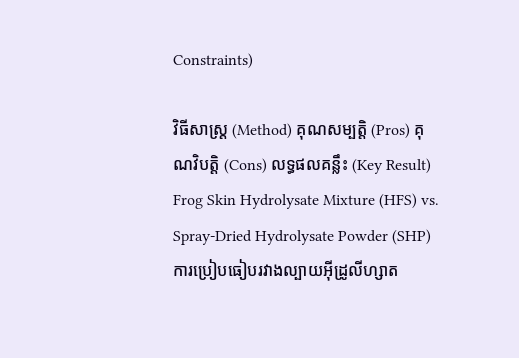Constraints)

វិធីសាស្ត្រ (Method) គុណសម្បត្តិ (Pros) គុណវិបត្តិ (Cons) លទ្ធផលគន្លឹះ (Key Result)
Frog Skin Hydrolysate Mixture (HFS) vs. Spray-Dried Hydrolysate Powder (SHP)
ការប្រៀបធៀបរវាងល្បាយអ៊ីដ្រូលីហ្សាត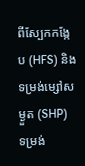ពីស្បែកកង្កែប (HFS) និងទម្រង់ម្សៅសម្ងួត (SHP)
ទម្រង់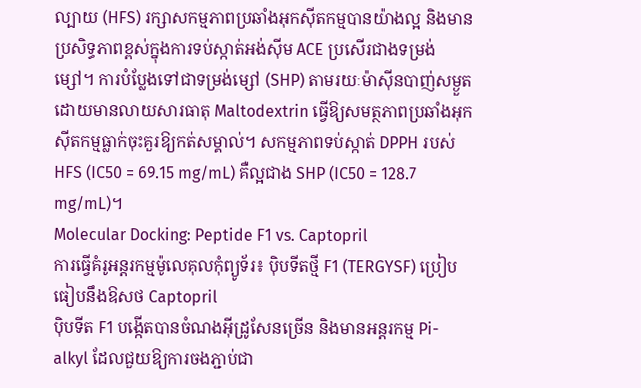ល្បាយ (HFS) រក្សាសកម្មភាពប្រឆាំងអុកស៊ីតកម្មបានយ៉ាងល្អ និងមានប្រសិទ្ធភាពខ្ពស់ក្នុងការទប់ស្កាត់អង់ស៊ីម ACE ប្រសើរជាងទម្រង់ម្សៅ។ ការបំប្លែងទៅជាទម្រង់ម្សៅ (SHP) តាមរយៈម៉ាស៊ីនបាញ់សម្ងួតដោយមានលាយសារធាតុ Maltodextrin ធ្វើឱ្យសមត្ថភាពប្រឆាំងអុកស៊ីតកម្មធ្លាក់ចុះគួរឱ្យកត់សម្គាល់។ សកម្មភាពទប់ស្កាត់ DPPH របស់ HFS (IC50 = 69.15 mg/mL) គឺល្អជាង SHP (IC50 = 128.7 mg/mL)។
Molecular Docking: Peptide F1 vs. Captopril
ការធ្វើគំរូអន្តរកម្មម៉ូលេគុលកុំព្យូទ័រ៖ ប៉ិបទីតថ្មី F1 (TERGYSF) ប្រៀបធៀបនឹងឱសថ Captopril
ប៉ិបទីត F1 បង្កើតបានចំណងអ៊ីដ្រូសែនច្រើន និងមានអន្តរកម្ម Pi-alkyl ដែលជួយឱ្យការចងភ្ជាប់ជា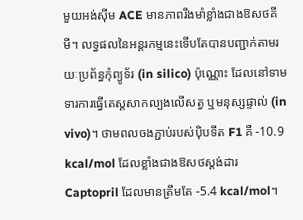មួយអង់ស៊ីម ACE មានភាពរឹងមាំខ្លាំងជាងឱសថគីមី។ លទ្ធផលនៃអន្តរកម្មនេះទើបតែបានបញ្ជាក់តាមរយៈប្រព័ន្ធកុំព្យូទ័រ (in silico) ប៉ុណ្ណោះ ដែលនៅទាមទារការធ្វើតេស្តសាកល្បងលើសត្វ ឬមនុស្សផ្ទាល់ (in vivo)។ ថាមពលចងភ្ជាប់របស់ប៉ិបទីត F1 គឺ -10.9 kcal/mol ដែលខ្លាំងជាងឱសថស្តង់ដារ Captopril ដែលមានត្រឹមតែ -5.4 kcal/mol។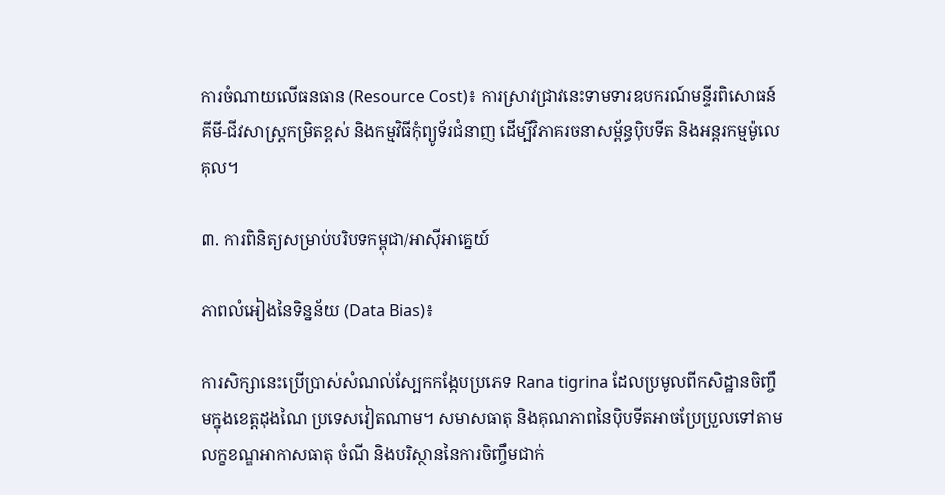ការចំណាយលើធនធាន (Resource Cost)៖ ការស្រាវជ្រាវនេះទាមទារឧបករណ៍មន្ទីរពិសោធន៍គីមី-ជីវសាស្ត្រកម្រិតខ្ពស់ និងកម្មវិធីកុំព្យូទ័រជំនាញ ដើម្បីវិភាគរចនាសម្ព័ន្ធប៉ិបទីត និងអន្តរកម្មម៉ូលេគុល។

៣. ការពិនិត្យសម្រាប់បរិបទកម្ពុជា/អាស៊ីអាគ្នេយ៍

ភាពលំអៀងនៃទិន្នន័យ (Data Bias)៖

ការសិក្សានេះប្រើប្រាស់សំណល់ស្បែកកង្កែបប្រភេទ Rana tigrina ដែលប្រមូលពីកសិដ្ឋានចិញ្ចឹមក្នុងខេត្តដុងណៃ ប្រទេសវៀតណាម។ សមាសធាតុ និងគុណភាពនៃប៉ិបទីតអាចប្រែប្រួលទៅតាមលក្ខខណ្ឌអាកាសធាតុ ចំណី និងបរិស្ថាននៃការចិញ្ចឹមជាក់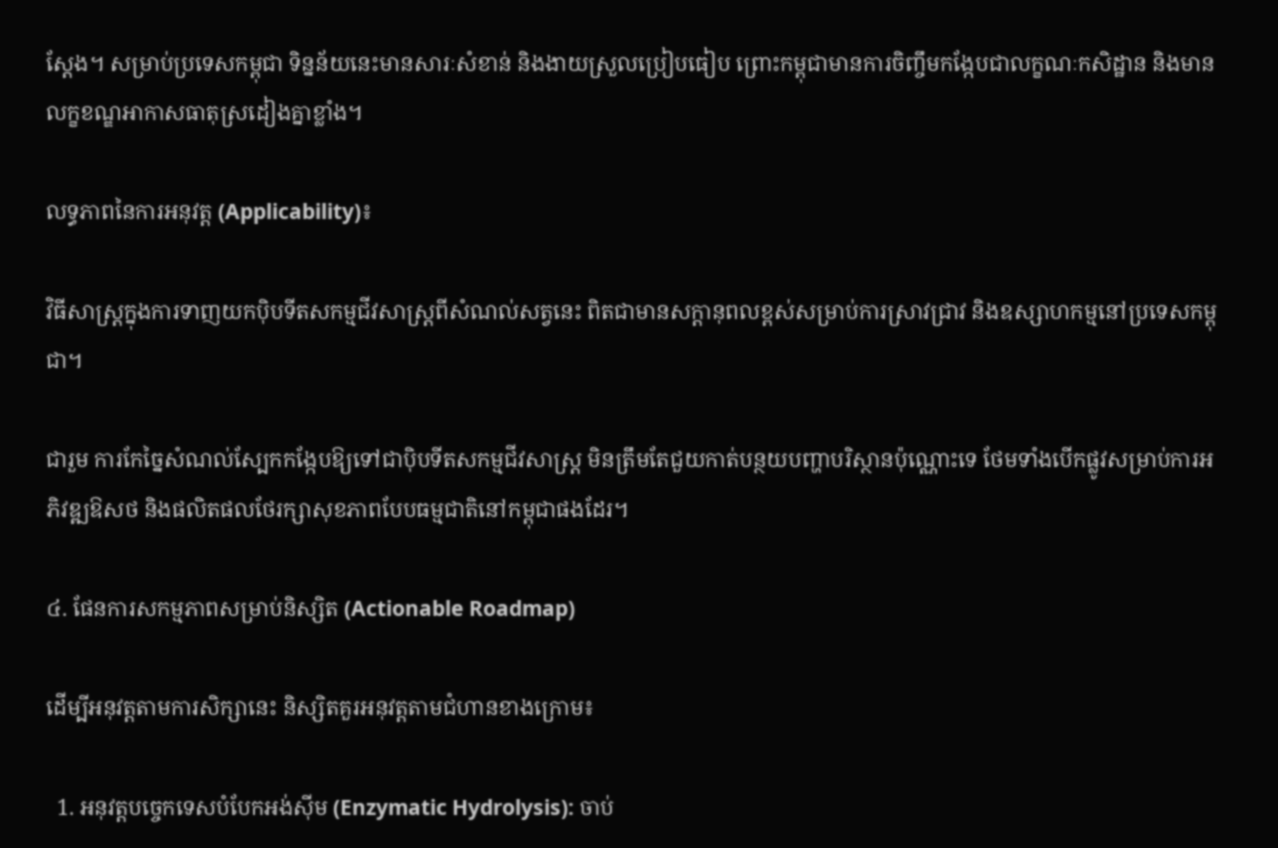ស្តែង។ សម្រាប់ប្រទេសកម្ពុជា ទិន្នន័យនេះមានសារៈសំខាន់ និងងាយស្រួលប្រៀបធៀប ព្រោះកម្ពុជាមានការចិញ្ចឹមកង្កែបជាលក្ខណៈកសិដ្ឋាន និងមានលក្ខខណ្ឌអាកាសធាតុស្រដៀងគ្នាខ្លាំង។

លទ្ធភាពនៃការអនុវត្ត (Applicability)៖

វិធីសាស្ត្រក្នុងការទាញយកប៉ិបទីតសកម្មជីវសាស្ត្រពីសំណល់សត្វនេះ ពិតជាមានសក្តានុពលខ្ពស់សម្រាប់ការស្រាវជ្រាវ និងឧស្សាហកម្មនៅប្រទេសកម្ពុជា។

ជារួម ការកែច្នៃសំណល់ស្បែកកង្កែបឱ្យទៅជាប៉ិបទីតសកម្មជីវសាស្ត្រ មិនត្រឹមតែជួយកាត់បន្ថយបញ្ហាបរិស្ថានប៉ុណ្ណោះទេ ថែមទាំងបើកផ្លូវសម្រាប់ការអភិវឌ្ឍឱសថ និងផលិតផលថែរក្សាសុខភាពបែបធម្មជាតិនៅកម្ពុជាផងដែរ។

៤. ផែនការសកម្មភាពសម្រាប់និស្សិត (Actionable Roadmap)

ដើម្បីអនុវត្តតាមការសិក្សានេះ និស្សិតគួរអនុវត្តតាមជំហានខាងក្រោម៖

  1. អនុវត្តបច្ចេកទេសបំបែកអង់ស៊ីម (Enzymatic Hydrolysis): ចាប់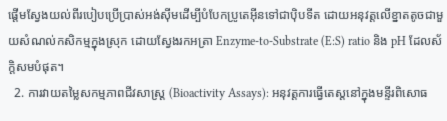ផ្តើមស្វែងយល់ពីរបៀបប្រើប្រាស់អង់ស៊ីមដើម្បីបំបែកប្រូតេអ៊ីនទៅជាប៉ិបទីត ដោយអនុវត្តលើខ្នាតតូចជាមួយសំណល់កសិកម្មក្នុងស្រុក ដោយស្វែងរកអត្រា Enzyme-to-Substrate (E:S) ratio និង pH ដែលស័ក្តិសមបំផុត។
  2. ការវាយតម្លៃសកម្មភាពជីវសាស្ត្រ (Bioactivity Assays): អនុវត្តការធ្វើតេស្តនៅក្នុងមន្ទីរពិសោធ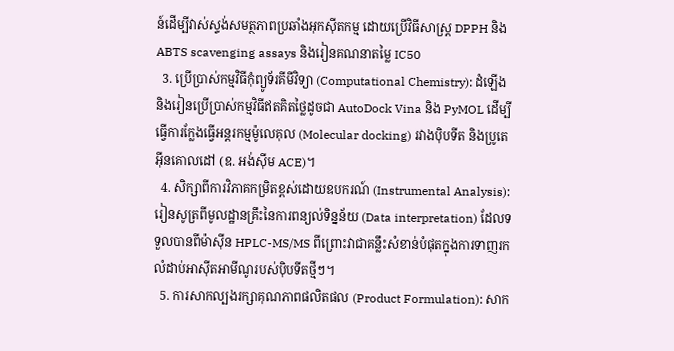ន៍ដើម្បីវាស់ស្ទង់សមត្ថភាពប្រឆាំងអុកស៊ីតកម្ម ដោយប្រើវិធីសាស្ត្រ DPPH និង ABTS scavenging assays និងរៀនគណនាតម្លៃ IC50
  3. ប្រើប្រាស់កម្មវិធីកុំព្យូទ័រគីមីវិទ្យា (Computational Chemistry): ដំឡើង និងរៀនប្រើប្រាស់កម្មវិធីឥតគិតថ្លៃដូចជា AutoDock Vina និង PyMOL ដើម្បីធ្វើការក្លែងធ្វើអន្តរកម្មម៉ូលេគុល (Molecular docking) រវាងប៉ិបទីត និងប្រូតេអ៊ីនគោលដៅ (ឧ. អង់ស៊ីម ACE)។
  4. សិក្សាពីការវិភាគកម្រិតខ្ពស់ដោយឧបករណ៍ (Instrumental Analysis): រៀនសូត្រពីមូលដ្ឋានគ្រឹះនៃការពន្យល់ទិន្នន័យ (Data interpretation) ដែលទទួលបានពីម៉ាស៊ីន HPLC-MS/MS ពីព្រោះវាជាគន្លឹះសំខាន់បំផុតក្នុងការទាញរកលំដាប់អាស៊ីតអាមីណូរបស់ប៉ិបទីតថ្មីៗ។
  5. ការសាកល្បងរក្សាគុណភាពផលិតផល (Product Formulation): សាក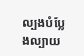ល្បងបំប្លែងល្បាយ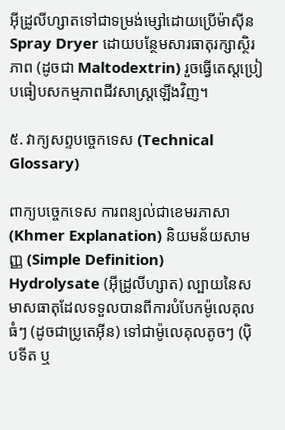អ៊ីដ្រូលីហ្សាតទៅជាទម្រង់ម្សៅដោយប្រើម៉ាស៊ីន Spray Dryer ដោយបន្ថែមសារធាតុរក្សាស្ថិរភាព (ដូចជា Maltodextrin) រួចធ្វើតេស្តប្រៀបធៀបសកម្មភាពជីវសាស្ត្រឡើងវិញ។

៥. វាក្យសព្ទបច្ចេកទេស (Technical Glossary)

ពាក្យបច្ចេកទេស ការពន្យល់ជាខេមរភាសា (Khmer Explanation) និយមន័យសាមញ្ញ (Simple Definition)
Hydrolysate (អ៊ីដ្រូលីហ្សាត) ល្បាយនៃសមាសធាតុដែលទទួលបានពីការបំបែកម៉ូលេគុលធំៗ (ដូចជាប្រូតេអ៊ីន) ទៅជាម៉ូលេគុលតូចៗ (ប៉ិបទីត ឬ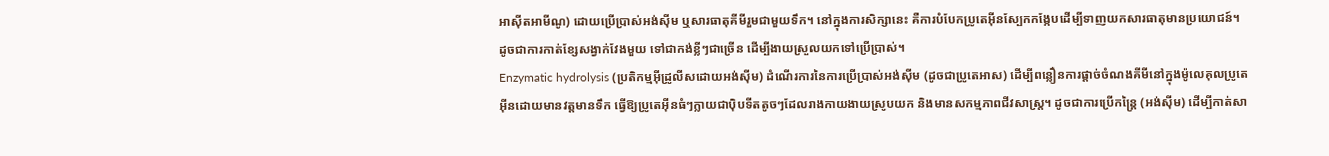អាស៊ីតអាមីណូ) ដោយប្រើប្រាស់អង់ស៊ីម ឬសារធាតុគីមីរួមជាមួយទឹក។ នៅក្នុងការសិក្សានេះ គឺការបំបែកប្រូតេអ៊ីនស្បែកកង្កែបដើម្បីទាញយកសារធាតុមានប្រយោជន៍។ ដូចជាការកាត់ខ្សែសង្វាក់វែងមួយ ទៅជាកង់ខ្លីៗជាច្រើន ដើម្បីងាយស្រួលយកទៅប្រើប្រាស់។
Enzymatic hydrolysis (ប្រតិកម្មអ៊ីដ្រូលីសដោយអង់ស៊ីម) ដំណើរការនៃការប្រើប្រាស់អង់ស៊ីម (ដូចជាប្រូតេអាស) ដើម្បីពន្លឿនការផ្តាច់ចំណងគីមីនៅក្នុងម៉ូលេគុលប្រូតេអ៊ីនដោយមានវត្តមានទឹក ធ្វើឱ្យប្រូតេអ៊ីនធំៗក្លាយជាប៉ិបទីតតូចៗដែលរាងកាយងាយស្រូបយក និងមានសកម្មភាពជីវសាស្ត្រ។ ដូចជាការប្រើកន្ត្រៃ (អង់ស៊ីម) ដើម្បីកាត់សា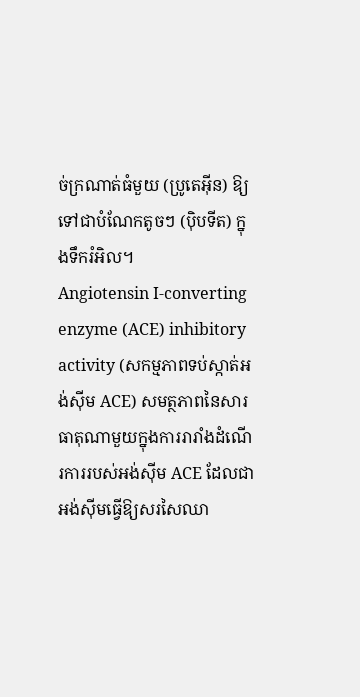ច់ក្រណាត់ធំមួយ (ប្រូតេអ៊ីន) ឱ្យទៅជាបំណែកតូចៗ (ប៉ិបទីត) ក្នុងទឹករំអិល។
Angiotensin I-converting enzyme (ACE) inhibitory activity (សកម្មភាពទប់ស្កាត់អង់ស៊ីម ACE) សមត្ថភាពនៃសារធាតុណាមួយក្នុងការរារាំងដំណើរការរបស់អង់ស៊ីម ACE ដែលជាអង់ស៊ីមធ្វើឱ្យសរសៃឈា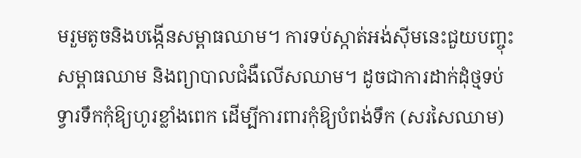មរួមតូចនិងបង្កើនសម្ពាធឈាម។ ការទប់ស្កាត់អង់ស៊ីមនេះជួយបញ្ចុះសម្ពាធឈាម និងព្យាបាលជំងឺលើសឈាម។ ដូចជាការដាក់ដុំថ្មទប់ទ្វារទឹកកុំឱ្យហូរខ្លាំងពេក ដើម្បីការពារកុំឱ្យបំពង់ទឹក (សរសៃឈាម)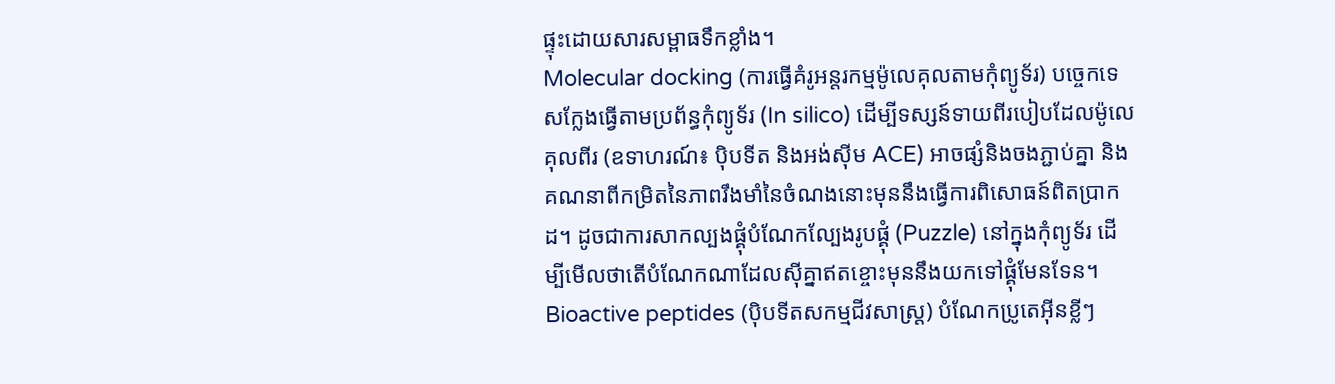ផ្ទុះដោយសារសម្ពាធទឹកខ្លាំង។
Molecular docking (ការធ្វើគំរូអន្តរកម្មម៉ូលេគុលតាមកុំព្យូទ័រ) បច្ចេកទេសក្លែងធ្វើតាមប្រព័ន្ធកុំព្យូទ័រ (In silico) ដើម្បីទស្សន៍ទាយពីរបៀបដែលម៉ូលេគុលពីរ (ឧទាហរណ៍៖ ប៉ិបទីត និងអង់ស៊ីម ACE) អាចផ្សំនិងចងភ្ជាប់គ្នា និងគណនាពីកម្រិតនៃភាពរឹងមាំនៃចំណងនោះមុននឹងធ្វើការពិសោធន៍ពិតប្រាកដ។ ដូចជាការសាកល្បងផ្គុំបំណែកល្បែងរូបផ្គុំ (Puzzle) នៅក្នុងកុំព្យូទ័រ ដើម្បីមើលថាតើបំណែកណាដែលស៊ីគ្នាឥតខ្ចោះមុននឹងយកទៅផ្គុំមែនទែន។
Bioactive peptides (ប៉ិបទីតសកម្មជីវសាស្ត្រ) បំណែកប្រូតេអ៊ីនខ្លីៗ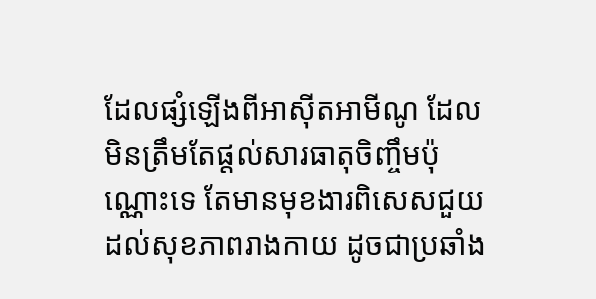ដែលផ្សំឡើងពីអាស៊ីតអាមីណូ ដែលមិនត្រឹមតែផ្តល់សារធាតុចិញ្ចឹមប៉ុណ្ណោះទេ តែមានមុខងារពិសេសជួយដល់សុខភាពរាងកាយ ដូចជាប្រឆាំង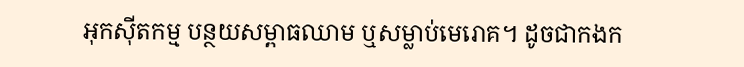អុកស៊ីតកម្ម បន្ថយសម្ពាធឈាម ឬសម្លាប់មេរោគ។ ដូចជាកងក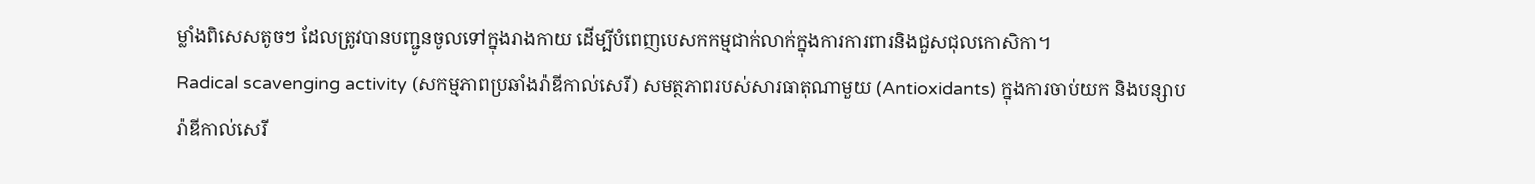ម្លាំងពិសេសតូចៗ ដែលត្រូវបានបញ្ជូនចូលទៅក្នុងរាងកាយ ដើម្បីបំពេញបេសកកម្មជាក់លាក់ក្នុងការការពារនិងជួសជុលកោសិកា។
Radical scavenging activity (សកម្មភាពប្រឆាំងរ៉ាឌីកាល់សេរី) សមត្ថភាពរបស់សារធាតុណាមួយ (Antioxidants) ក្នុងការចាប់យក និងបន្សាបរ៉ាឌីកាល់សេរី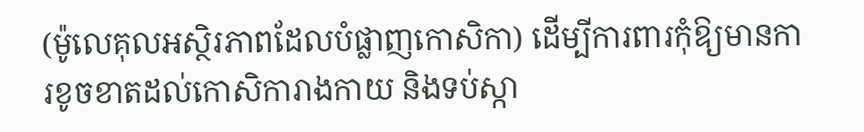(ម៉ូលេគុលអស្ថិរភាពដែលបំផ្លាញកោសិកា) ដើម្បីការពារកុំឱ្យមានការខូចខាតដល់កោសិការាងកាយ និងទប់ស្កា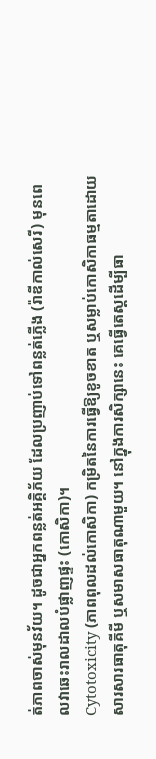ត់ភាពចាស់មុនវ័យ។ ដូចជាអ្នកពន្លត់អគ្គិភ័យ ដែលប្រញាប់ទៅពន្លត់ភ្លើង (រ៉ាឌីកាល់សេរី) មុនពេលវាឆេះរាលដាលបំផ្លាញផ្ទះ (កោសិកា)។
Cytotoxicity (ភាពពុលដល់កោសិកា) កម្រិតនៃការធ្វើឱ្យខូចខាត ឬសម្លាប់កោសិកាធម្មតាដោយសារសារធាតុគីមី ឬសមាសធាតុណាមួយ។ នៅក្នុងការសិក្សានេះ គេធ្វើតេស្តដើម្បីធា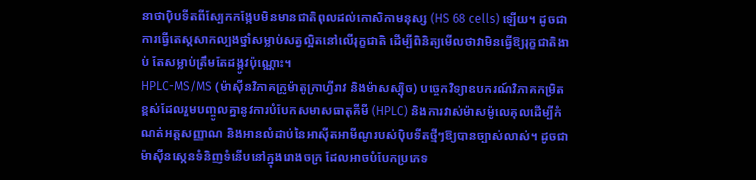នាថាប៉ិបទីតពីស្បែកកង្កែបមិនមានជាតិពុលដល់កោសិកាមនុស្ស (HS 68 cells) ឡើយ។ ដូចជាការធ្វើតេស្តសាកល្បងថ្នាំសម្លាប់សត្វល្អិតនៅលើរុក្ខជាតិ ដើម្បីពិនិត្យមើលថាវាមិនធ្វើឱ្យរុក្ខជាតិងាប់ តែសម្លាប់ត្រឹមតែដង្កូវប៉ុណ្ណោះ។
HPLC-MS/MS (ម៉ាស៊ីនវិភាគក្រូម៉ាតូក្រាហ្វីរាវ និងម៉ាសស្ប៉ិច) បច្ចេកវិទ្យាឧបករណ៍វិភាគកម្រិតខ្ពស់ដែលរួមបញ្ចូលគ្នានូវការបំបែកសមាសធាតុគីមី (HPLC) និងការវាស់ម៉ាសម៉ូលេគុលដើម្បីកំណត់អត្តសញ្ញាណ និងអានលំដាប់នៃអាស៊ីតអាមីណូរបស់ប៉ិបទីតថ្មីៗឱ្យបានច្បាស់លាស់។ ដូចជាម៉ាស៊ីនស្កេនទំនិញទំនើបនៅក្នុងរោងចក្រ ដែលអាចបំបែកប្រភេទ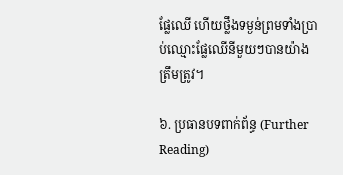ផ្លែឈើ ហើយថ្លឹងទម្ងន់ព្រមទាំងប្រាប់ឈ្មោះផ្លែឈើនីមួយៗបានយ៉ាងត្រឹមត្រូវ។

៦. ប្រធានបទពាក់ព័ន្ធ (Further Reading)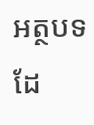អត្ថបទដែ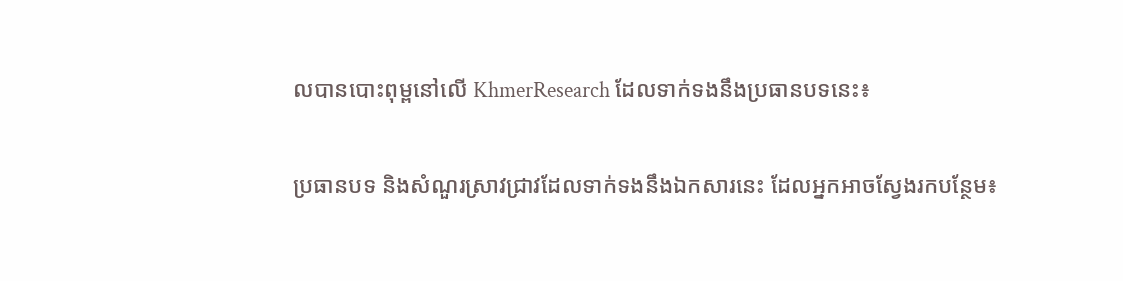លបានបោះពុម្ពនៅលើ KhmerResearch ដែលទាក់ទងនឹងប្រធានបទនេះ៖

ប្រធានបទ និងសំណួរស្រាវជ្រាវដែលទាក់ទងនឹងឯកសារនេះ ដែលអ្នកអាចស្វែងរកបន្ថែម៖